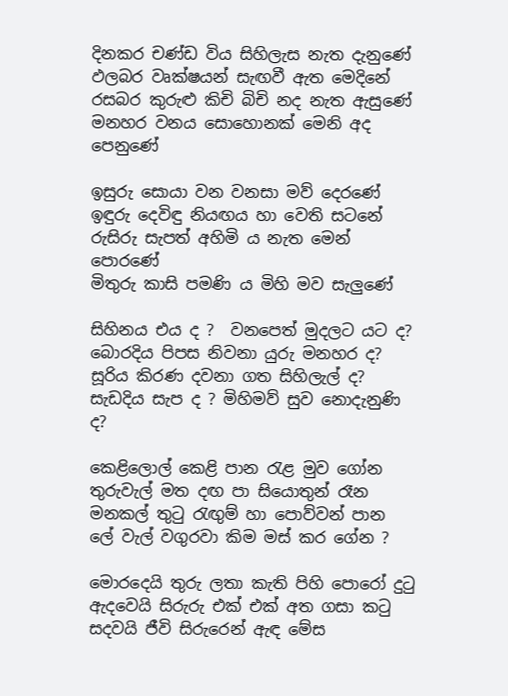දිනකර චණ්ඩ විය සිහිලැස නැත දැනුණේ
ඵලබර වෘක්ෂයන් සැඟවී ඇත මෙදිනේ
රසබර කුරුළු කිචි බිචි නද නැත ඇසුණේ
මනහර වනය සොහොනක් මෙනි අද පෙනුණේ

ඉසුරු සොයා වන වනසා මව් දෙරණේ
ඉඳුරු දෙවිඳු නියඟය හා වෙති සටනේ
රුසිරු සැපත් අහිමි ය නැත මෙන් පොරණේ
මිතුරු කාසි පමණි ය මිහි මව සැලුණේ

සිහිනය එය ද ?  වනපෙත් මුදලට යට ද?
බොරදිය පිපස නිවනා යුරු මනහර ද?
සූරිය කිරණ දවනා ගත සිහිලැල් ද?
සැඩදිය සැප ද ? මිහිමව් සුව නොදැනුණි ද?

කෙළිලොල් කෙළි පාන රැළ මුව ගෝන
තුරුවැල් මත දඟ පා සියොතුන් රෑන
මනකල් තුටු රැඟුම් හා පොව්වන් පාන
ලේ වැල් වගුරවා කිම මස් කර ගේන ?

මොරදෙයි තුරු ලතා කැති පිහි පොරෝ දුටු
ඇදවෙයි සිරුරු එක් එක් අත ගසා කටු
සදවයි ජීවි සිරුරෙන් ඇඳ මේස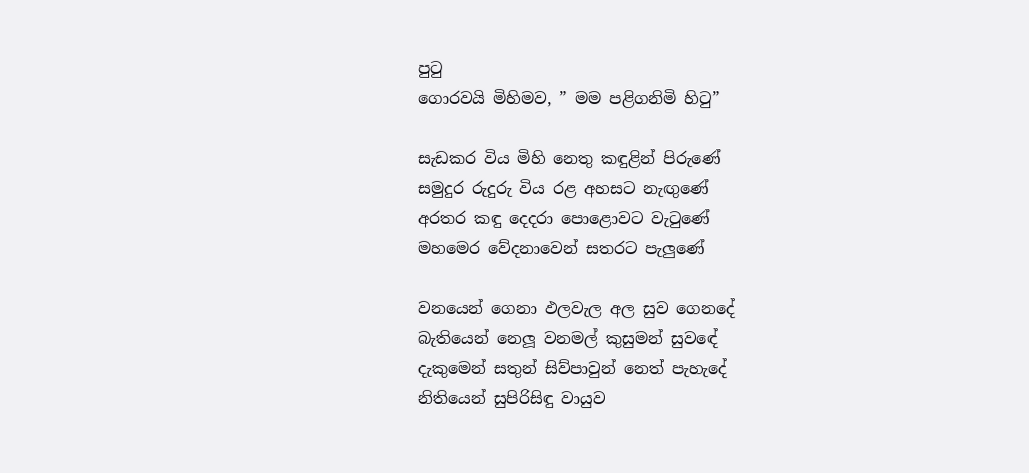පුටු
ගොරවයි මිහිමව, ” මම පළිගනිමි හිටු”

සැඩකර විය මිහි නෙතු කඳුළින් පිරුණේ
සමුදුර රුදුරු විය රළ අහසට නැඟුණේ
අරතර කඳු දෙදරා පොළොවට වැටුණේ
මහමෙර වේදනාවෙන් සතරට පැලුණේ

වනයෙන් ගෙනා ඵලවැල අල සුව ගෙනදේ
බැතියෙන් නෙලූ වනමල් කුසුමන් සුවඳේ
දැකුමෙන් සතුන් සිව්පාවුන් නෙත් පැහැදේ
නිතියෙන් සුපිරිසිඳු වායුව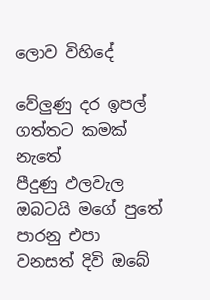ලොව විහිදේ

වේලුණු දර ඉපල් ගත්තට කමක් නැතේ
පීදුණු ඵලවැල ඔබටයි මගේ පුතේ
පාරනු එපා වනසත් දිවි ඔබේ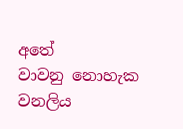අතේ
වාවනු නොහැක වනලිය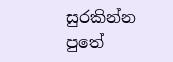සුරකින්න පුතේ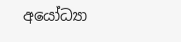අයෝධ්‍යා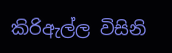කිරිඇල්ල විසිනි